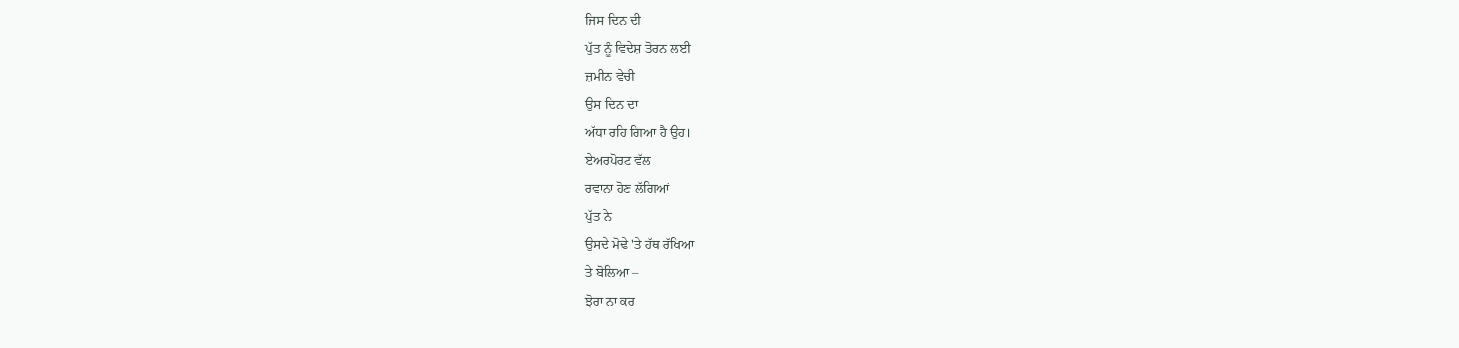ਜਿਸ ਦਿਨ ਦੀ
ਪੁੱਤ ਨੂੰ ਵਿਦੇਸ਼ ਤੋਰਨ ਲਈ
ਜ਼ਮੀਨ ਵੇਚੀ
ਉਸ ਦਿਨ ਦਾ
ਅੱਧਾ ਰਹਿ ਗਿਆ ਹੈ ਉਹ।
ਏਅਰਪੋਰਟ ਵੱਲ
ਰਵਾਨਾ ਹੋਣ ਲੱਗਿਆਂ
ਪੁੱਤ ਨੇ
ਉਸਦੇ ਮੋਢੇ 'ਤੇ ਹੱਥ ਰੱਖਿਆ
ਤੇ ਬੋਲਿਆ –
ਝੋਰਾ ਨਾ ਕਰ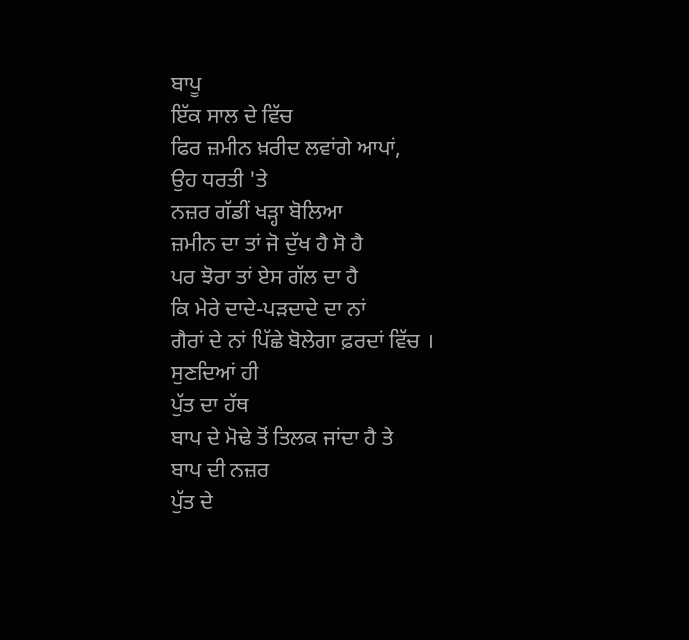ਬਾਪੂ
ਇੱਕ ਸਾਲ ਦੇ ਵਿੱਚ
ਫਿਰ ਜ਼ਮੀਨ ਖ਼ਰੀਦ ਲਵਾਂਗੇ ਆਪਾਂ,
ਉਹ ਧਰਤੀ 'ਤੇ
ਨਜ਼ਰ ਗੱਡੀਂ ਖੜ੍ਹਾ ਬੋਲਿਆ
ਜ਼ਮੀਨ ਦਾ ਤਾਂ ਜੋ ਦੁੱਖ ਹੈ ਸੋ ਹੈ
ਪਰ ਝੋਰਾ ਤਾਂ ਏਸ ਗੱਲ ਦਾ ਹੈ
ਕਿ ਮੇਰੇ ਦਾਦੇ-ਪੜਦਾਦੇ ਦਾ ਨਾਂ
ਗੈਰਾਂ ਦੇ ਨਾਂ ਪਿੱਛੇ ਬੋਲੇਗਾ ਫ਼ਰਦਾਂ ਵਿੱਚ ।
ਸੁਣਦਿਆਂ ਹੀ
ਪੁੱਤ ਦਾ ਹੱਥ
ਬਾਪ ਦੇ ਮੋਢੇ ਤੋਂ ਤਿਲਕ ਜਾਂਦਾ ਹੈ ਤੇ
ਬਾਪ ਦੀ ਨਜ਼ਰ
ਪੁੱਤ ਦੇ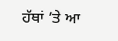ਹੱਥਾਂ ’ਤੇ ਆ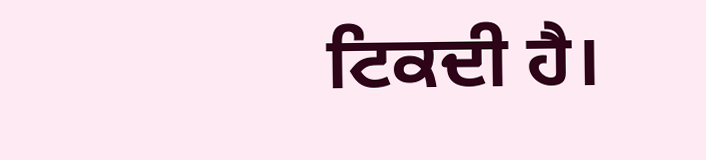ਟਿਕਦੀ ਹੈ।